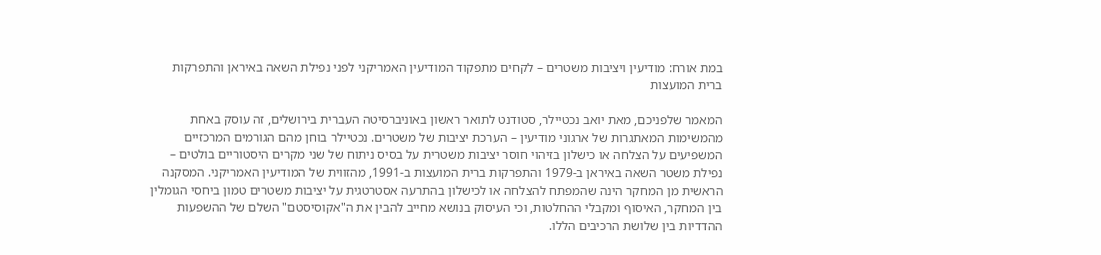במת אורח: מודיעין ויציבות משטרים – לקחים מתפקוד המודיעין האמריקני לפני נפילת השאה באיראן והתפרקות ברית המועצות

המאמר שלפניכם, מאת יואב נכטיילר, סטודנט לתואר ראשון באוניברסיטה העברית בירושלים, זה עוסק באחת מהמשימות המאתגרות של ארגוני מודיעין – הערכת יציבות של משטרים. נכטיילר בוחן מהם הגורמים המרכזיים המשפיעים על הצלחה או כישלון בזיהוי חוסר יציבות משטרית על בסיס ניתוח של שני מקרים היסטוריים בולטים – נפילת משטר השאה באיראן ב-1979 והתפרקות ברית המועצות ב-1991, מהזווית של המודיעין האמריקני. המסקנה הראשית מן המחקר הינה שהמפתח להצלחה או לכישלון בהתרעה אסטרטגית על יציבות משטרים טמון ביחסי הגומלין בין המחקר, האיסוף ומקבלי ההחלטות, וכי העיסוק בנושא מחייב להבין את ה"אקוסיסטם" השלם של ההשפעות ההדדיות בין שלושת הרכיבים הללו.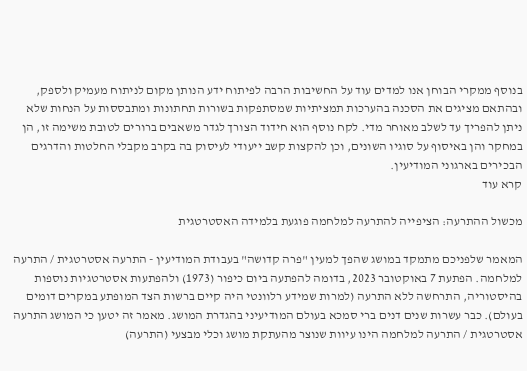בנוסף ממקרי הבוחן אנו למדים עוד על החשיבות הרבה לפיתוח ידע הנותן מקום לניתוח מעמיק ולספק, ובהתאם מציגים את הסכנה בהערכות תמציתיות שמסתפקות בשורות תחתונות ומתבססות על הנחות שלא ניתן להפריך עד לשלב מאוחר מדי. לקח נוסף הוא חידוד הצורך לגדר משאבים ברורים לטובת משימה זו, הן במחקר והן באיסוף על סוגיו השונים, וכן להקצות קשב ייעודי לעיסוק בה בקרב מקבלי החלטות והדרגים הבכירים בארגוני המודיעין.
קרא עוד

מכשול ההתרעה: הציפייה להתרעה למלחמה פוגעת בלמידה האסטרטגית

המאמר שלפניכם מתמקד במושג שהפך למעין "פרה קדושה" בעבודת המודיעין - התרעה אסטרטגית / התרעה למלחמה. הפתעת 7 באוקטובר 2023, בדומה להפתעה ביום כיפור (1973) ולהפתעות אסטרטגיות נוספות בהיסטוריה, התרחשה ללא התרעה (למרות שמידע רלוונטי היה קיים ברשות הצד המופתע במקרים דומים בעולם). כבר עשרות שנים דנים ברי סמכא בעולם המודיעיני בהגדרת המושג. מאמר זה יטען כי המושג התרעה אסטרטגית / התרעה למלחמה הינו עיוות שנוצר מהעתקת מושג וכלי מבצעי (התרעה)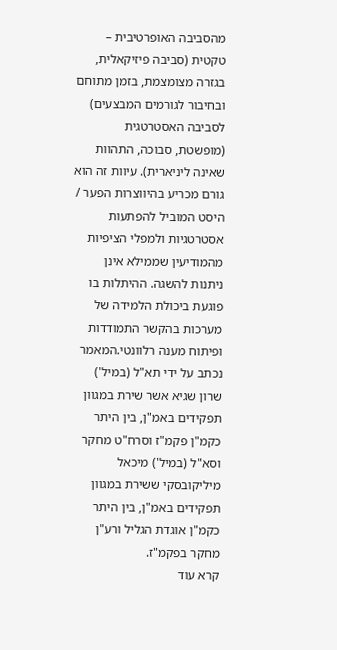מהסביבה האופרטיבית – טקטית (סביבה פיזיקאלית, בגזרה מצומצמת, בזמן מתוחם ובחיבור לגורמים המבצעים) לסביבה האסטרטגית (מופשטת, סבוכה, התהוות שאינה ליניארית). עיוות זה הוא גורם מכריע בהיווצרות הפער / היסט המוביל להפתעות אסטרטגיות ולמפלי הציפיות מהמודיעין שממילא אינן ניתנות להשגה. ההיתלות בו פוגעת ביכולת הלמידה של מערכות בהקשר התמודדות ופיתוח מענה רלוונטי.המאמר נכתב על ידי תא"ל (במיל') שרון שגיא אשר שירת במגוון תפקידים באמ"ן, בין היתר כקמ"ן פקמ"ז וסרח"ט מחקר וסא"ל (במיל') מיכאל מיליקובסקי ששירת במגוון תפקידים באמ"ן, בין היתר כקמ"ן אוגדת הגליל ורע"ן מחקר בפקמ"ז.
קרא עוד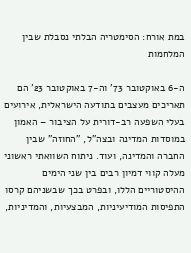במת אורח: הסימטריה הבלתי נסבלת שבין המלחמות

ה-6 באוקטובר 73' וה-7 באוקטובר 23' הם תאריכים מעצבים בתודעה הישראלית, אירועים בעלי השפעה רב-דורית על הציבור – האמון במוסדות המדינה ובצה"ל, "החוזה" שבין החברה והמדינה, ועוד. ניתוח השוואתי ראשוני מעלה קווי דמיון רבים בין שני הימים ההיסטוריים הללו, ובפרט בכך שבשניהם קרסו התפיסות המודיעיניות, המבצעיות, והמדיניות,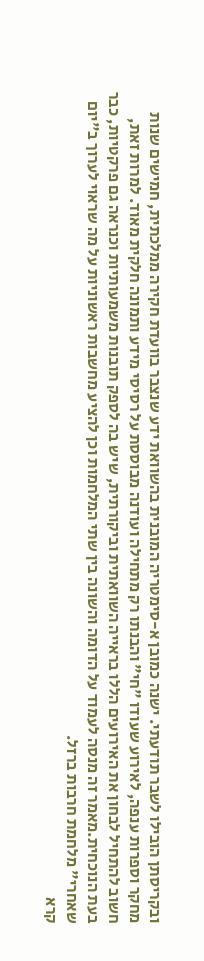ובקריסתן הובילו לשבר תודעתי. ישנה כמובן א-סימטריה המובנית בהשוואת ידע שנצבר בוועדת חקירה ממלכתית, חמישים שנות מחקר וספרות ענפה, לאירוע שעודו "חי" והבנתו רק מתחילה ועודנה מבוססת על רסיסי מידע ותמונה חלקית מאוד. למרות זאת, חשוב להתחיל לבחון את האירועים הללו בראייה השוואתית וביקורתית, שיש בה לספק תובנות משמעותיות וכנראה גם פרקטיות, כבר בעת הנוכחית.מאמר זה מנסה לעמוד על הדומה והשונה בין שתי המלחמות וכן להציע מחשבות ראשוניות על מה שראוי לערוך ב"יום שאחרי" מלחמת חרבות ברזל.
קרא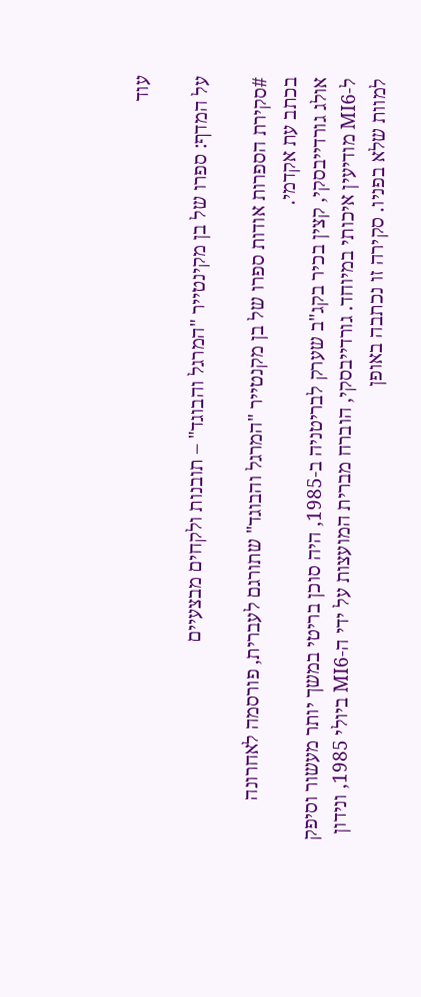עוד

על המדף: ספרו של בן מקינטייר "המרגל והבוגד" – תובנות ולקחים מבצעיים

#סקירת הספרות אודות ספרו של בן מקנטייר "המרגל והבוגד" שתורגם לעברית, פורסמה לאחרונה בכתב עת אקדמי.
אולג גורדייבסקי, קצין בכיר בקג"ב שערק לבריטניה ב-1985, היה סוכן בריטי במשך יותר מעשור וסיפק ל-MI6 מודיעין איכותי במיוחד. גורדייבסקי, הוברח מברית המועצות על ידי ה-MI6 ביולי 1985, ונידון למוות שלא בפניו. סקירה זו נכתבה באופן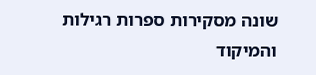שונה מסקירות ספרות רגילות והמיקוד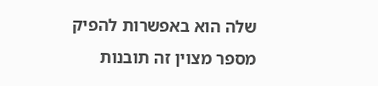שלה הוא באפשרות להפיק מספר מצוין זה תובנות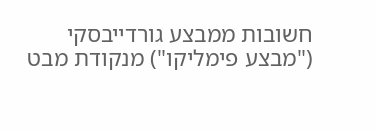חשובות ממבצע גורדייבסקי ("מבצע פימליקו") מנקודת מבט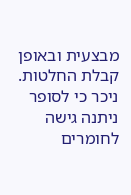מבצעית ובאופן קבלת החלטות. ניכר כי לסופר ניתנה גישה לחומרים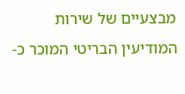מבצעיים של שירות המודיעין הבריטי המוכר כ-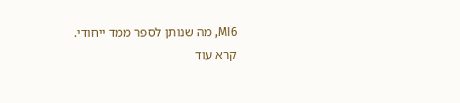MI6, מה שנותן לספר ממד ייחודי.
קרא עוד